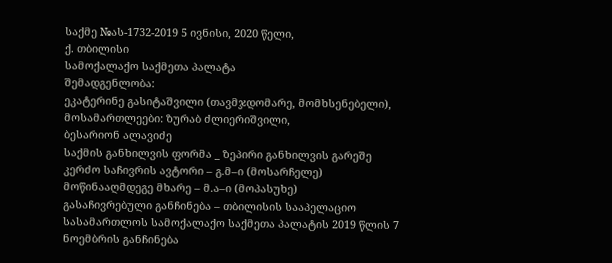საქმე №ას-1732-2019 5 ივნისი, 2020 წელი,
ქ. თბილისი
სამოქალაქო საქმეთა პალატა
შემადგენლობა:
ეკატერინე გასიტაშვილი (თავმჯდომარე, მომხსენებელი),
მოსამართლეები: ზურაბ ძლიერიშვილი,
ბესარიონ ალავიძე
საქმის განხილვის ფორმა _ ზეპირი განხილვის გარეშე
კერძო საჩივრის ავტორი – გ.მ–ი (მოსარჩელე)
მოწინააღმდეგე მხარე – მ.ა–ი (მოპასუხე)
გასაჩივრებული განჩინება – თბილისის სააპელაციო სასამართლოს სამოქალაქო საქმეთა პალატის 2019 წლის 7 ნოემბრის განჩინება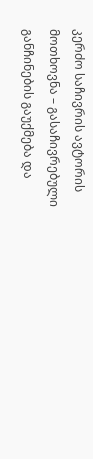კერძო საჩივრის ავტორის მოთხოვნა – გასაჩივრებული განჩინების გაუქმება და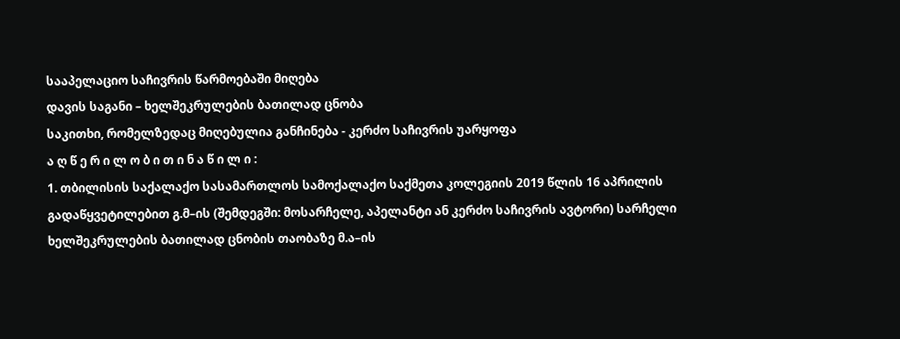სააპელაციო საჩივრის წარმოებაში მიღება
დავის საგანი – ხელშეკრულების ბათილად ცნობა
საკითხი, რომელზედაც მიღებულია განჩინება - კერძო საჩივრის უარყოფა
ა ღ წ ე რ ი ლ ო ბ ი თ ი ნ ა წ ი ლ ი :
1. თბილისის საქალაქო სასამართლოს სამოქალაქო საქმეთა კოლეგიის 2019 წლის 16 აპრილის გადაწყვეტილებით გ.მ–ის (შემდეგში: მოსარჩელე, აპელანტი ან კერძო საჩივრის ავტორი) სარჩელი ხელშეკრულების ბათილად ცნობის თაობაზე მ.ა–ის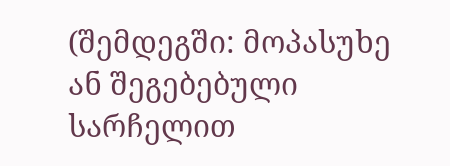(შემდეგში: მოპასუხე ან შეგებებული სარჩელით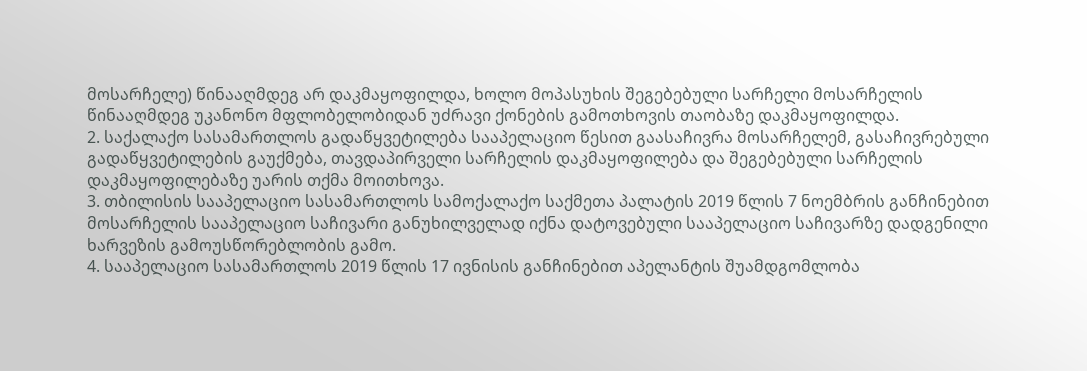მოსარჩელე) წინააღმდეგ არ დაკმაყოფილდა, ხოლო მოპასუხის შეგებებული სარჩელი მოსარჩელის წინააღმდეგ უკანონო მფლობელობიდან უძრავი ქონების გამოთხოვის თაობაზე დაკმაყოფილდა.
2. საქალაქო სასამართლოს გადაწყვეტილება სააპელაციო წესით გაასაჩივრა მოსარჩელემ, გასაჩივრებული გადაწყვეტილების გაუქმება, თავდაპირველი სარჩელის დაკმაყოფილება და შეგებებული სარჩელის დაკმაყოფილებაზე უარის თქმა მოითხოვა.
3. თბილისის სააპელაციო სასამართლოს სამოქალაქო საქმეთა პალატის 2019 წლის 7 ნოემბრის განჩინებით მოსარჩელის სააპელაციო საჩივარი განუხილველად იქნა დატოვებული სააპელაციო საჩივარზე დადგენილი ხარვეზის გამოუსწორებლობის გამო.
4. სააპელაციო სასამართლოს 2019 წლის 17 ივნისის განჩინებით აპელანტის შუამდგომლობა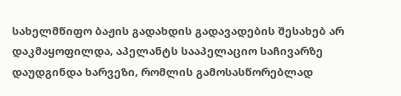სახელმწიფო ბაჟის გადახდის გადავადების შესახებ არ დაკმაყოფილდა, აპელანტს სააპელაციო საჩივარზე დაუდგინდა ხარვეზი, რომლის გამოსასწორებლად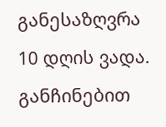განესაზღვრა 10 დღის ვადა. განჩინებით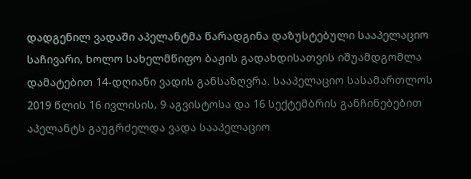დადგენილ ვადაში აპელანტმა წარადგინა დაზუსტებული სააპელაციო საჩივარი, ხოლო სახელმწიფო ბაჟის გადახდისათვის იშუამდგომლა დამატებით 14-დღიანი ვადის განსაზღვრა. სააპელაციო სასამართლოს 2019 წლის 16 ივლისის, 9 აგვისტოსა და 16 სექტემბრის განჩინებებით აპელანტს გაუგრძელდა ვადა სააპელაციო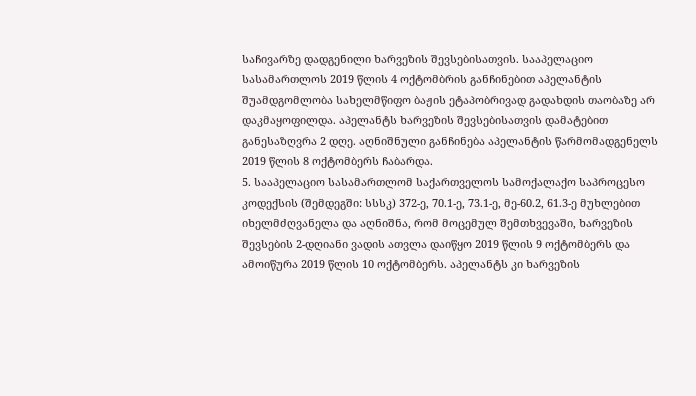საჩივარზე დადგენილი ხარვეზის შევსებისათვის. სააპელაციო სასამართლოს 2019 წლის 4 ოქტომბრის განჩინებით აპელანტის შუამდგომლობა სახელმწიფო ბაჟის ეტაპობრივად გადახდის თაობაზე არ დაკმაყოფილდა. აპელანტს ხარვეზის შევსებისათვის დამატებით განესაზღვრა 2 დღე. აღნიშნული განჩინება აპელანტის წარმომადგენელს 2019 წლის 8 ოქტომბერს ჩაბარდა.
5. სააპელაციო სასამართლომ საქართველოს სამოქალაქო საპროცესო კოდექსის (შემდეგში: სსსკ) 372-ე, 70.1-ე, 73.1-ე, მე-60.2, 61.3-ე მუხლებით იხელმძღვანელა და აღნიშნა, რომ მოცემულ შემთხვევაში, ხარვეზის შევსების 2-დღიანი ვადის ათვლა დაიწყო 2019 წლის 9 ოქტომბერს და ამოიწურა 2019 წლის 10 ოქტომბერს. აპელანტს კი ხარვეზის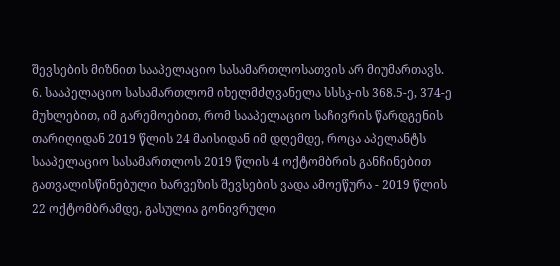შევსების მიზნით სააპელაციო სასამართლოსათვის არ მიუმართავს.
6. სააპელაციო სასამართლომ იხელმძღვანელა სსსკ-ის 368.5-ე, 374-ე მუხლებით, იმ გარემოებით, რომ სააპელაციო საჩივრის წარდგენის თარიღიდან 2019 წლის 24 მაისიდან იმ დღემდე, როცა აპელანტს სააპელაციო სასამართლოს 2019 წლის 4 ოქტომბრის განჩინებით გათვალისწინებული ხარვეზის შევსების ვადა ამოეწურა - 2019 წლის 22 ოქტომბრამდე, გასულია გონივრული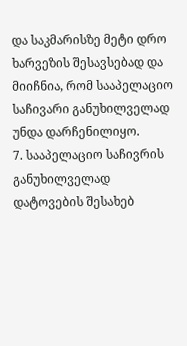და საკმარისზე მეტი დრო ხარვეზის შესავსებად და მიიჩნია, რომ სააპელაციო საჩივარი განუხილველად უნდა დარჩენილიყო.
7. სააპელაციო საჩივრის განუხილველად დატოვების შესახებ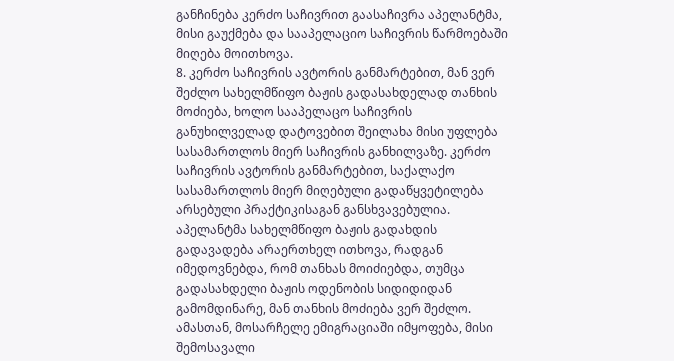განჩინება კერძო საჩივრით გაასაჩივრა აპელანტმა, მისი გაუქმება და სააპელაციო საჩივრის წარმოებაში მიღება მოითხოვა.
8. კერძო საჩივრის ავტორის განმარტებით, მან ვერ შეძლო სახელმწიფო ბაჟის გადასახდელად თანხის მოძიება, ხოლო სააპელაცო საჩივრის განუხილველად დატოვებით შეილახა მისი უფლება სასამართლოს მიერ საჩივრის განხილვაზე. კერძო საჩივრის ავტორის განმარტებით, საქალაქო სასამართლოს მიერ მიღებული გადაწყვეტილება არსებული პრაქტიკისაგან განსხვავებულია. აპელანტმა სახელმწიფო ბაჟის გადახდის გადავადება არაერთხელ ითხოვა, რადგან იმედოვნებდა, რომ თანხას მოიძიებდა, თუმცა გადასახდელი ბაჟის ოდენობის სიდიდიდან გამომდინარე, მან თანხის მოძიება ვერ შეძლო. ამასთან, მოსარჩელე ემიგრაციაში იმყოფება, მისი შემოსავალი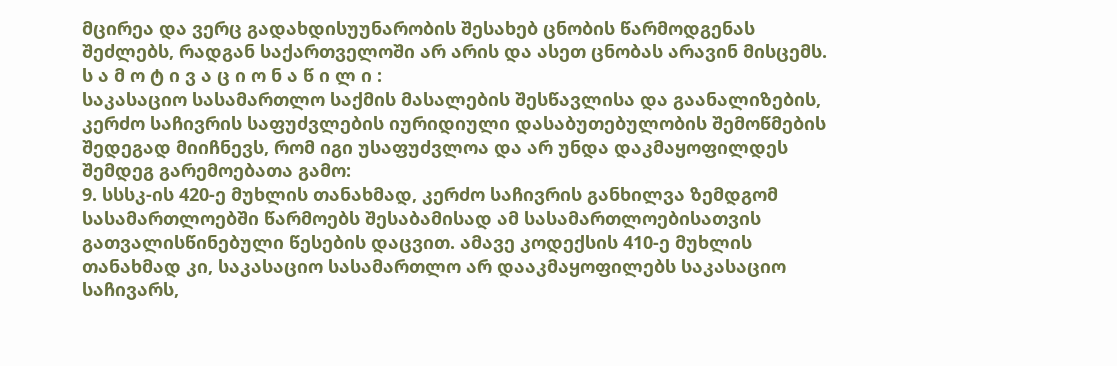მცირეა და ვერც გადახდისუუნარობის შესახებ ცნობის წარმოდგენას შეძლებს, რადგან საქართველოში არ არის და ასეთ ცნობას არავინ მისცემს.
ს ა მ ო ტ ი ვ ა ც ი ო ნ ა წ ი ლ ი :
საკასაციო სასამართლო საქმის მასალების შესწავლისა და გაანალიზების, კერძო საჩივრის საფუძვლების იურიდიული დასაბუთებულობის შემოწმების შედეგად მიიჩნევს, რომ იგი უსაფუძვლოა და არ უნდა დაკმაყოფილდეს შემდეგ გარემოებათა გამო:
9. სსსკ-ის 420-ე მუხლის თანახმად, კერძო საჩივრის განხილვა ზემდგომ სასამართლოებში წარმოებს შესაბამისად ამ სასამართლოებისათვის გათვალისწინებული წესების დაცვით. ამავე კოდექსის 410-ე მუხლის თანახმად კი, საკასაციო სასამართლო არ დააკმაყოფილებს საკასაციო საჩივარს,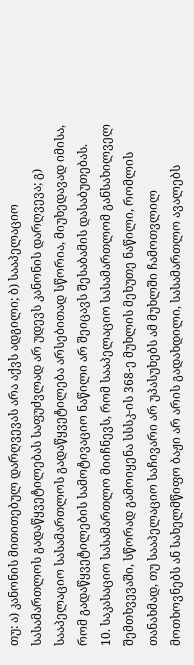თუ: ა) კანონის მითითებულ დარღვევას არა აქვს ადგილი; ბ) სააპელაციო სასამართლოს გადაწყვეტილებას საფუძვლად არ უდევს კანონის დარღვევა; გ) სააპელაციო სასამართლოს გადაწყვეტილება არსებითად სწორია, მიუხედავად იმისა, რომ გადაწყვეტილების სამოტივაციო ნაწილი არ შეიცავს შესაბამის დასაბუთებას.
10. საკასაციო სასამართლო მიიჩნევს, რომ სააპელაციო სასამართლომ განსახილველ შემთხვევაში, სწორად გამოიყენა სსსკ-ის 368-ე მუხლის მეხუთე ნაწილი, რომლის თანახმად, თუ სააპელაციო საჩივარი არ უპასუხებს ამ მუხლში ჩამოთვლილ მოთხოვნებს ან სახელმწიფო ბაჟი არ არის გადახდილი, სასამართლო ავალებს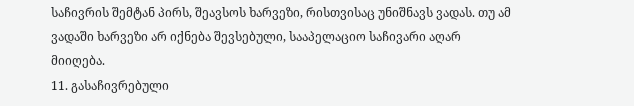საჩივრის შემტან პირს, შეავსოს ხარვეზი, რისთვისაც უნიშნავს ვადას. თუ ამ ვადაში ხარვეზი არ იქნება შევსებული, სააპელაციო საჩივარი აღარ მიიღება.
11. გასაჩივრებული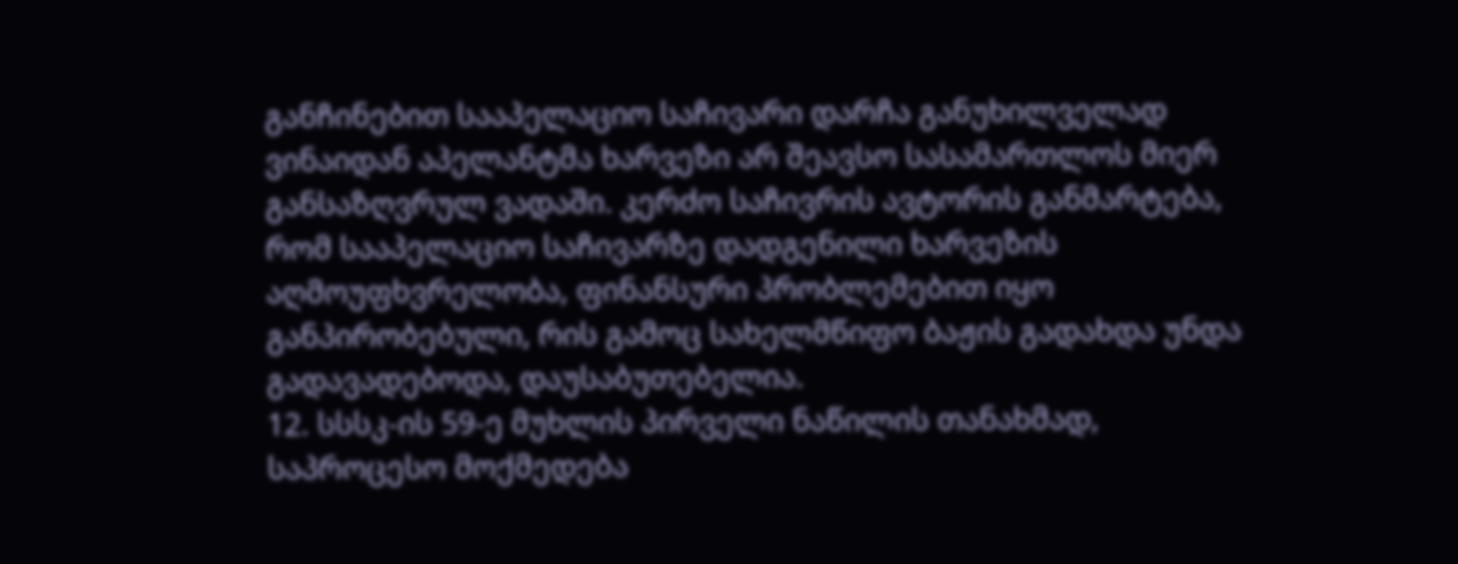განჩინებით სააპელაციო საჩივარი დარჩა განუხილველად ვინაიდან აპელანტმა ხარვეზი არ შეავსო სასამართლოს მიერ განსაზღვრულ ვადაში. კერძო საჩივრის ავტორის განმარტება, რომ სააპელაციო საჩივარზე დადგენილი ხარვეზის აღმოუფხვრელობა, ფინანსური პრობლემებით იყო განპირობებული, რის გამოც სახელმწიფო ბაჟის გადახდა უნდა გადავადებოდა, დაუსაბუთებელია.
12. სსსკ-ის 59-ე მუხლის პირველი ნაწილის თანახმად, საპროცესო მოქმედება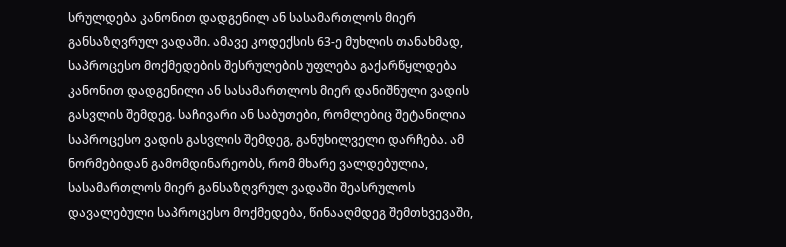სრულდება კანონით დადგენილ ან სასამართლოს მიერ განსაზღვრულ ვადაში. ამავე კოდექსის 63-ე მუხლის თანახმად, საპროცესო მოქმედების შესრულების უფლება გაქარწყლდება კანონით დადგენილი ან სასამართლოს მიერ დანიშნული ვადის გასვლის შემდეგ. საჩივარი ან საბუთები, რომლებიც შეტანილია საპროცესო ვადის გასვლის შემდეგ, განუხილველი დარჩება. ამ ნორმებიდან გამომდინარეობს, რომ მხარე ვალდებულია, სასამართლოს მიერ განსაზღვრულ ვადაში შეასრულოს დავალებული საპროცესო მოქმედება, წინააღმდეგ შემთხვევაში,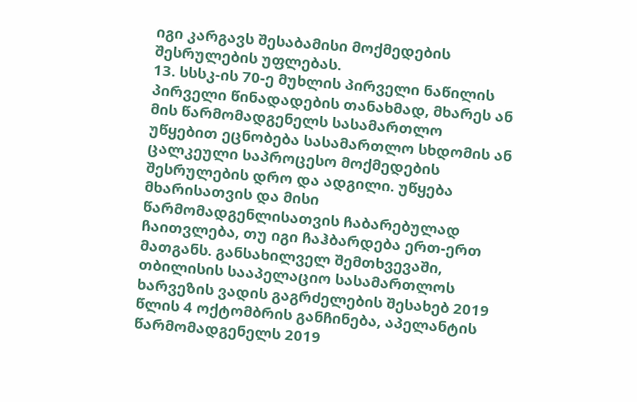იგი კარგავს შესაბამისი მოქმედების შესრულების უფლებას.
13. სსსკ-ის 70-ე მუხლის პირველი ნაწილის პირველი წინადადების თანახმად, მხარეს ან მის წარმომადგენელს სასამართლო უწყებით ეცნობება სასამართლო სხდომის ან ცალკეული საპროცესო მოქმედების შესრულების დრო და ადგილი. უწყება მხარისათვის და მისი წარმომადგენლისათვის ჩაბარებულად ჩაითვლება, თუ იგი ჩაჰბარდება ერთ-ერთ მათგანს. განსახილველ შემთხვევაში, თბილისის სააპელაციო სასამართლოს ხარვეზის ვადის გაგრძელების შესახებ 2019 წლის 4 ოქტომბრის განჩინება, აპელანტის წარმომადგენელს 2019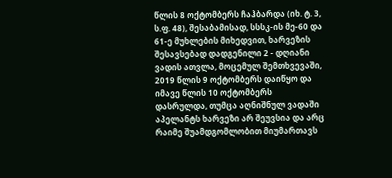წლის 8 ოქტომბერს ჩაჰბარდა (იხ. ტ. 3, ს.ფ. 48), შესაბამისად, სსსკ-ის მე-60 და 61-ე მუხლების მიხედვით, ხარვეზის შესავსებად დადგენილი 2 - დღიანი ვადის ათვლა, მოცემულ შემთხვევაში, 2019 წლის 9 ოქტომბერს დაიწყო და იმავე წლის 10 ოქტომბერს დასრულდა, თუმცა აღნიშნულ ვადაში აპელანტს ხარვეზი არ შეუვსია და არც რაიმე შუამდგომლობით მიუმართავს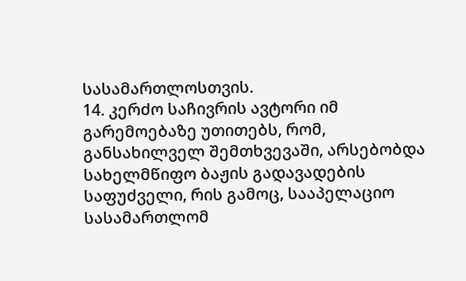სასამართლოსთვის.
14. კერძო საჩივრის ავტორი იმ გარემოებაზე უთითებს, რომ, განსახილველ შემთხვევაში, არსებობდა სახელმწიფო ბაჟის გადავადების საფუძველი, რის გამოც, სააპელაციო სასამართლომ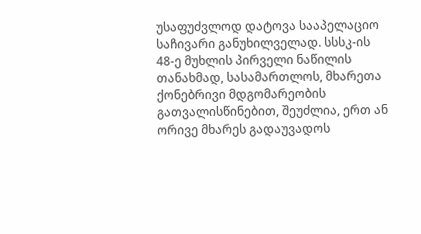უსაფუძვლოდ დატოვა სააპელაციო საჩივარი განუხილველად. სსსკ-ის 48-ე მუხლის პირველი ნაწილის თანახმად, სასამართლოს, მხარეთა ქონებრივი მდგომარეობის გათვალისწინებით, შეუძლია, ერთ ან ორივე მხარეს გადაუვადოს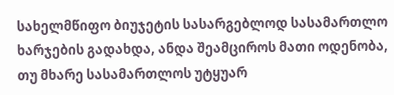სახელმწიფო ბიუჯეტის სასარგებლოდ სასამართლო ხარჯების გადახდა, ანდა შეამციროს მათი ოდენობა, თუ მხარე სასამართლოს უტყუარ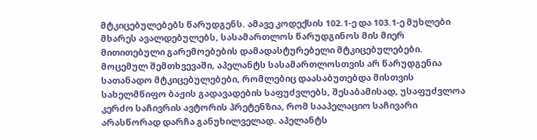მტკიცებულებებს წარუდგენს. ამავე კოდექსის 102.1-ე და 103.1-ე მუხლები მხარეს ავალდებულებს, სასამართლოს წარუდგინოს მის მიერ მითითებული გარემოებების დამადასტურებელი მტკიცებულებები. მოცემულ შემთხვევაში, აპელანტს სასამართლოსთვის არ წარუდგენია სათანადო მტკიცებულებები, რომლებიც დაასაბუთებდა მისთვის სახელმწიფო ბაჟის გადავადების საფუძვლებს, შესაბამისად, უსაფუძვლოა კერძო საჩივრის ავტორის პრეტენზია, რომ სააპელაციო საჩივარი არასწორად დარჩა განუხილველად. აპელანტს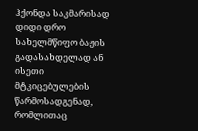ჰქონდა საკმარისად დიდი დრო სახელმწიფო ბაჟის გადასახდელად ან ისეთი მტკიცებულების წარმოსადგენად, რომლითაც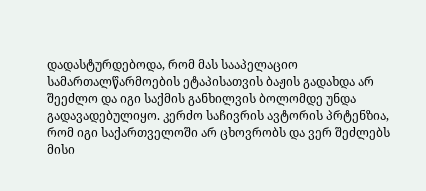დადასტურდებოდა, რომ მას სააპელაციო სამართალწარმოების ეტაპისათვის ბაჟის გადახდა არ შეეძლო და იგი საქმის განხილვის ბოლომდე უნდა გადავადებულიყო. კერძო საჩივრის ავტორის პრტენზია, რომ იგი საქართველოში არ ცხოვრობს და ვერ შეძლებს მისი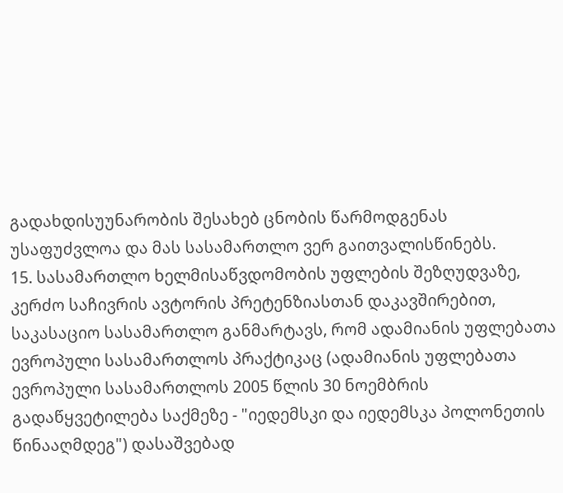გადახდისუუნარობის შესახებ ცნობის წარმოდგენას უსაფუძვლოა და მას სასამართლო ვერ გაითვალისწინებს.
15. სასამართლო ხელმისაწვდომობის უფლების შეზღუდვაზე, კერძო საჩივრის ავტორის პრეტენზიასთან დაკავშირებით, საკასაციო სასამართლო განმარტავს, რომ ადამიანის უფლებათა ევროპული სასამართლოს პრაქტიკაც (ადამიანის უფლებათა ევროპული სასამართლოს 2005 წლის 30 ნოემბრის გადაწყვეტილება საქმეზე - "იედემსკი და იედემსკა პოლონეთის წინააღმდეგ") დასაშვებად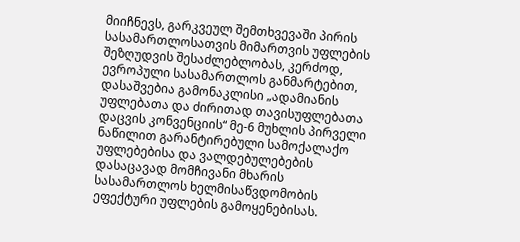მიიჩნევს, გარკვეულ შემთხვევაში პირის სასამართლოსათვის მიმართვის უფლების შეზღუდვის შესაძლებლობას, კერძოდ, ევროპული სასამართლოს განმარტებით, დასაშვებია გამონაკლისი „ადამიანის უფლებათა და ძირითად თავისუფლებათა დაცვის კონვენციის“ მე-6 მუხლის პირველი ნაწილით გარანტირებული სამოქალაქო უფლებებისა და ვალდებულებების დასაცავად მომჩივანი მხარის სასამართლოს ხელმისაწვდომობის ეფექტური უფლების გამოყენებისას.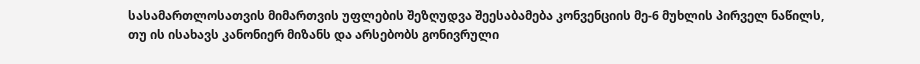სასამართლოსათვის მიმართვის უფლების შეზღუდვა შეესაბამება კონვენციის მე-6 მუხლის პირველ ნაწილს, თუ ის ისახავს კანონიერ მიზანს და არსებობს გონივრული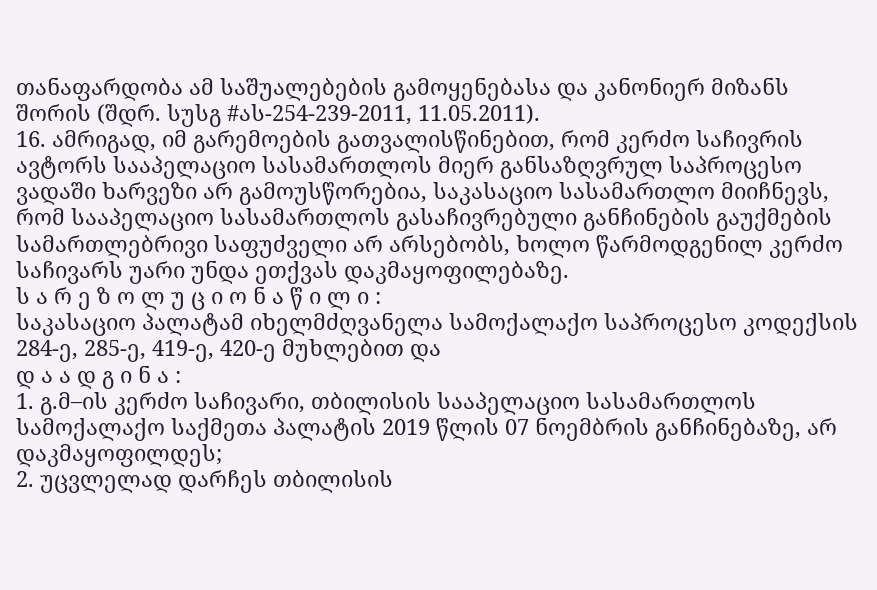თანაფარდობა ამ საშუალებების გამოყენებასა და კანონიერ მიზანს შორის (შდრ. სუსგ #ას-254-239-2011, 11.05.2011).
16. ამრიგად, იმ გარემოების გათვალისწინებით, რომ კერძო საჩივრის ავტორს სააპელაციო სასამართლოს მიერ განსაზღვრულ საპროცესო ვადაში ხარვეზი არ გამოუსწორებია, საკასაციო სასამართლო მიიჩნევს, რომ სააპელაციო სასამართლოს გასაჩივრებული განჩინების გაუქმების სამართლებრივი საფუძველი არ არსებობს, ხოლო წარმოდგენილ კერძო საჩივარს უარი უნდა ეთქვას დაკმაყოფილებაზე.
ს ა რ ე ზ ო ლ უ ც ი ო ნ ა წ ი ლ ი :
საკასაციო პალატამ იხელმძღვანელა სამოქალაქო საპროცესო კოდექსის 284-ე, 285-ე, 419-ე, 420-ე მუხლებით და
დ ა ა დ გ ი ნ ა :
1. გ.მ–ის კერძო საჩივარი, თბილისის სააპელაციო სასამართლოს სამოქალაქო საქმეთა პალატის 2019 წლის 07 ნოემბრის განჩინებაზე, არ დაკმაყოფილდეს;
2. უცვლელად დარჩეს თბილისის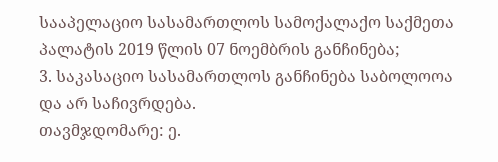სააპელაციო სასამართლოს სამოქალაქო საქმეთა პალატის 2019 წლის 07 ნოემბრის განჩინება;
3. საკასაციო სასამართლოს განჩინება საბოლოოა და არ საჩივრდება.
თავმჯდომარე: ე.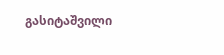გასიტაშვილი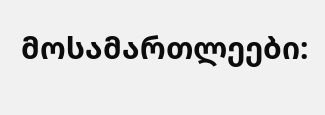მოსამართლეები: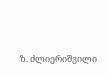ზ. ძლიერიშვილი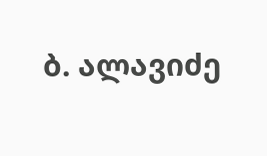ბ. ალავიძე